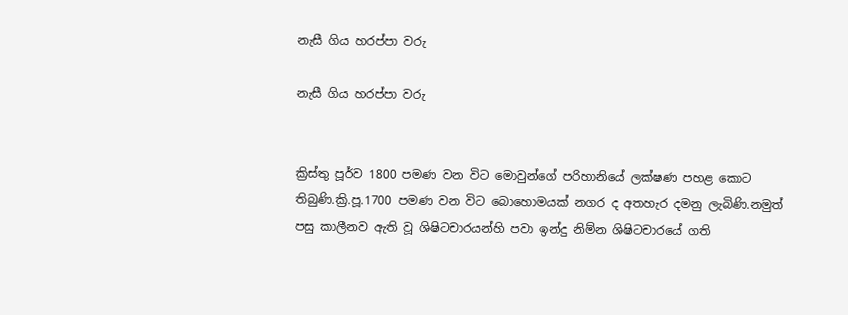නැසී ගිය හරප්පා වරු

නැසී ගිය හරප්පා වරු


ක්‍රිස්තු පූර්ව 1800 පමණ වන විට මොවුන්ගේ පරිහානියේ ලක්ෂණ පහළ කොට තිබුණි.ක්‍රි.පූ.1700 පමණ වන විට බොහොමයක් නගර ද අතහැර දමනු ලැබිණි.නමුත් පසු කාලීනව ඇති වූ ශිෂිටචාරයන්හි පවා ඉන්දු නිම්න ශිෂිටචාරයේ ගති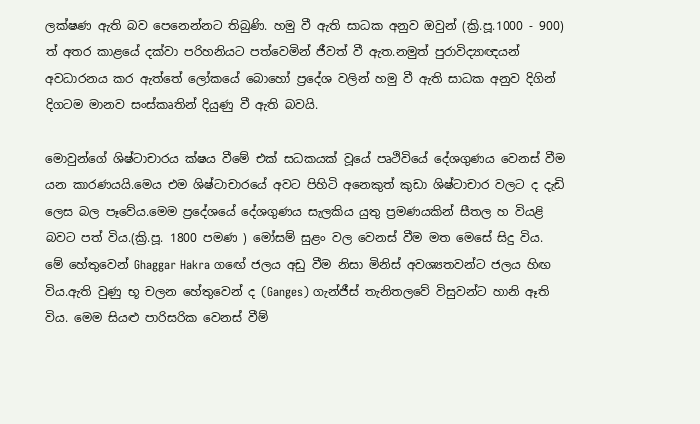ලක්ෂණ ඇති බව පෙනෙන්නට තිබුණි. හමු වී ඇති සාධක අනුව ඔවුන් (ක්‍රි.පූ.1000 - 900) ත් අතර කාළයේ දක්වා පරිහනියට පත්වෙමින් ජීවත් වී ඇත.නමුත් පුරාවිද්‍යාඥයන් අවධාරනය කර ඇත්තේ ලෝකයේ බොහෝ ප්‍රදේශ වලින් හමු වී ඇති සාධක අනුව දිගින් දිගටම මානව සංස්කෘතින් දියුණු වී ඇති බවයි.

මොවුන්ගේ ශිෂ්ටාචාරය ක්ෂය වීමේ එක් සධකයක් වූයේ පෘථිවියේ දේශගුණය වෙනස් වීම යන කාරණයයි.මෙය එම ශිෂ්ටාචාරයේ අවට පිහිටි අනෙකුත් කුඩා ශිෂ්ටාචාර වලට ද දැඩි ලෙස බල පෑවේය.මෙම ප්‍රදේශයේ දේශගුණය සැලකිය යුතු ප්‍රමණයකින් සීතල හ වියළි බවට පත් විය.(ක්‍රි.පූ. 1800 පමණ ) මෝසම් සුළං වල වෙනස් වීම මත මෙසේ සිදු විය. මේ හේතුවෙන් Ghaggar Hakra ගඟේ ජලය අඩු වීම නිසා මිනිස් අවශ්‍යතවන්ට ජලය හිඟ විය.ඇති වුණු භූ චලන හේතුවෙන් ද (Ganges) ගැන්ජීස් තැනිතලවේ විසුවන්ට හානි ඈති විය. මෙම සියළු පාරිසරික වෙනස් වීම්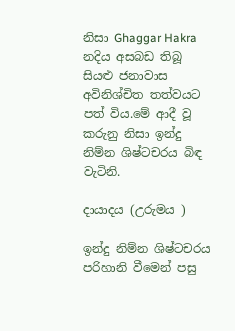නිසා Ghaggar Hakra නදිය අසබඩ තිබූ සියළු ජනාවාස අවිනිශ්චිත තත්වයට පත් විය.මේ ආදී වූ කරුනු නිසා ඉන්දු නිම්න ශිෂ්ටචරය බිඳ වැටිනි.

දායාදය (උරුමය )

ඉන්දු නිම්න ශිෂ්ටචරය පරිහානි වීමෙන් පසු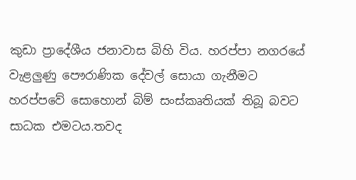කුඩා ප්‍රාදේශීය ජනාවාස බිහි විය. හරප්පා නගරයේ වැළලුණු පෞරාණික දේවල් සොයා ගැනීමට හරප්පවේ සොහොන් බිම් සංස්කෘතියක් තිබූ බවට සාධක එමටය.තවද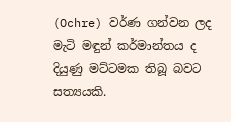(Ochre) වර්ණ ගන්වන ලද මැටි මඳුන් කර්මාන්තය ද දියුණු මට්ටමක තිබූ බවට සත්‍යයකි.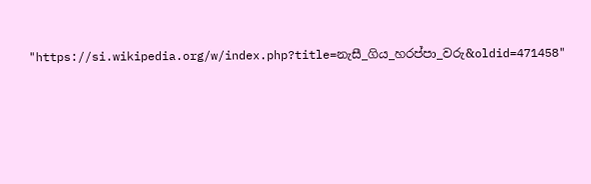"https://si.wikipedia.org/w/index.php?title=නැසී_ගිය_හරප්පා_වරු&oldid=471458"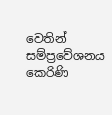වෙතින් සම්ප්‍රවේශනය කෙරිණි